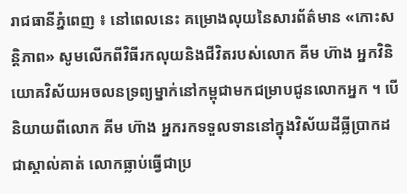រាជធានីភ្នំពេញ ៖ នៅពេលនេះ គម្រោងលុយនៃសារព័ត៌មាន «កោះសន្តិភាព» សូមលើកពីវិធីរកលុយនិងជីវិតរបស់លោក គីម ហ៊ាង អ្នកវិនិយោគវិស័យអចលនទ្រព្យម្នាក់នៅកម្ពុជាមកជម្រាបជូនលោកអ្នក ។ បើនិយាយពីលោក គីម ហ៊ាង អ្នករកទទួលទាននៅក្នុងវិស័យដីធ្លីប្រាកដជាស្គាល់គាត់ លោកធ្លាប់ធ្វើជាប្រ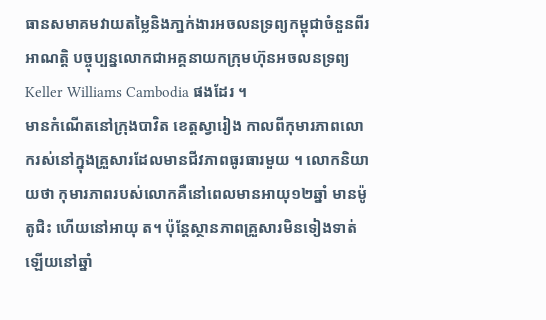ធានសមាគមវាយតម្លៃនិងភា្នក់ងារអចលនទ្រព្យកម្ពុជាចំនួនពីរអាណត្តិ បច្ចុប្បន្នលោកជាអគ្គនាយកក្រុមហ៊ុនអចលនទ្រព្យ Keller Williams Cambodia ផងដែរ ។
មានកំណើតនៅក្រុងបាវិត ខេត្តស្វារៀង កាលពីកុមារភាពលោករស់នៅក្នុងគ្រួសារដែលមានជីវភាពធូរធារមួយ ។ លោកនិយាយថា កុមារភាពរបស់លោកគឺនៅពេលមានអាយុ១២ឆ្នាំ មានម៉ូតូជិះ ហើយនៅអាយុ ត។ ប៉ុន្តែស្ថានភាពគ្រួសារមិនទៀងទាត់ឡើយនៅឆ្នាំ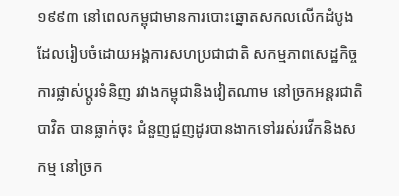១៩៩៣ នៅពេលកម្ពុជាមានការបោះឆ្នោតសកលលើកដំបូង ដែលរៀបចំដោយអង្គការសហប្រជាជាតិ សកម្មភាពសេដ្ឋកិច្ច ការផ្លាស់ប្តូរទំនិញ រវាងកម្ពុជានិងវៀតណាម នៅច្រកអន្តរជាតិបាវិត បានធ្លាក់ចុះ ជំនួញជួញដូរបានងាកទៅររស់រវើកនិងសកម្ម នៅច្រក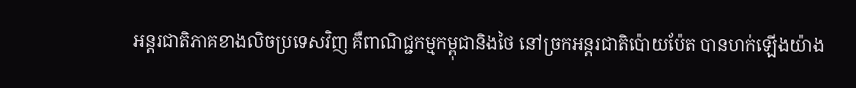អន្តរជាតិភាគខាងលិចប្រទេសវិញ គឺពាណិជ្ជកម្មកម្ពុជានិងថៃ នៅច្រកអន្តរជាតិប៉ោយប៉ែត បានហក់ឡើងយ៉ាង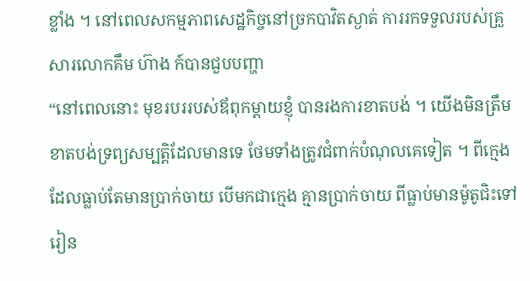ខ្លាំង ។ នៅពេលសកម្មភាពសេដ្ឋកិច្ចនៅច្រកបាវិតស្ងាត់ ការរកទទួលរបស់គ្រួសារលោកគឹម ហ៊ាង ក៍បានជួបបញ្ហា
“នៅពេលនោះ មុខរបររបស់ឪពុកម្តាយខ្ញុំ បានរងការខាតបង់ ។ យើងមិនត្រឹមខាតបង់ទ្រព្យសម្បត្តិដែលមានទេ ថែមទាំងត្រូវជំពាក់បំណុលគេទៀត ។ ពីក្មេងដែលធ្លាប់តែមានប្រាក់ចាយ បើមកជាក្មេង គ្មានប្រាក់ចាយ ពីធ្លាប់មានម៉ូតូជិះទៅរៀន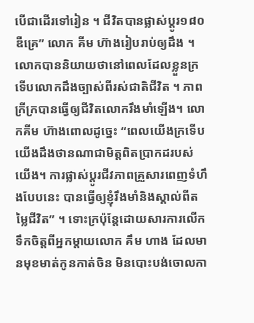បើជាដើរទៅរៀន ។ ជីវិតបានផ្លាស់ប្តូរ១៨០ឌឺគ្រេ” លោក គីម ហ៊ាងរៀបរាប់ឲ្យដឹង ។
លោកបាននិយាយថានៅពេលដែលខ្លួនក្រទើបលោកដឹងច្បាស់ពីរស់ជាតិជីវិត ។ ភាពក្រីក្របានធ្វើឲ្យជីវិតលោករឹងមាំឡើង។ លោកគីម ហ៊ាងពោលដូច្នេះ “ពេលយើងក្រទើបយើងដឹងថានណាជាមិត្តពិតប្រាកដរបស់យើង។ ការផ្លាស់ប្តូរជីវភាពគ្រួសារពេញទំហឹងបែបនេះ បានធ្វើឲ្យខ្ញុំរឹងមាំនិងស្គាល់ពីតម្លៃជីវិត” ។ ទោះក្រប៉ុន្តែដោយសារការលើកទឹកចិត្តពីអ្នកម្តាយលោក គឹម ហាង ដែលមានមុខមាត់កូនកាត់ចិន មិនបោះបង់ចោលកា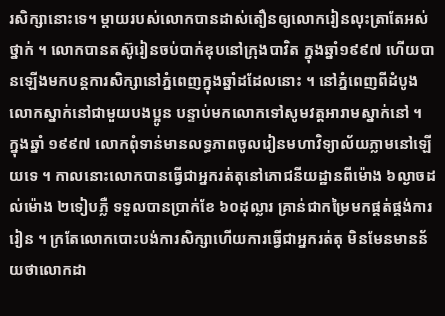រសិក្សានោះទេ។ ម្តាយរបស់លោកបានដាស់តឿនឲ្យលោករៀនលុះត្រាតែអស់ថ្នាក់ ។ លោកបានតស៊ូរៀនចប់បាក់ឌុបនៅក្រុងបាវិត ក្នុងឆ្នាំ១៩៩៧ ហើយបានឡើងមកបន្តការសិក្សានៅភ្នំពេញក្នុងឆ្នាំដដែលនោះ ។ នៅភ្នំពេញពីដំបូងលោកស្នាក់នៅជាមួយបងប្អូន បន្ទាប់មកលោកទៅសូមវត្តអារាមស្នាក់នៅ ។
ក្នុងឆ្នាំ ១៩៩៧ លោកពុំទាន់មានលទ្ធភាពចូលរៀនមហាវិទ្យាល័យភ្លាមនៅឡើយទេ ។ កាលនោះលោកបានធ្វើជាអ្នករត់តុនៅភោជនីយដ្ឋានពីម៉ោង ៦ល្ងាចដល់ម៉ោង ២ទៀបភ្លឺ ទទួលបានប្រាក់ខែ ៦០ដុល្លារ គ្រាន់ជាកម្រៃមកផ្គត់ផ្គង់ការរៀន ។ ក្រតែលោកបោះបង់ការសិក្សាហើយការធ្វើជាអ្នករត់តុ មិនមែនមានន័យថាលោកដា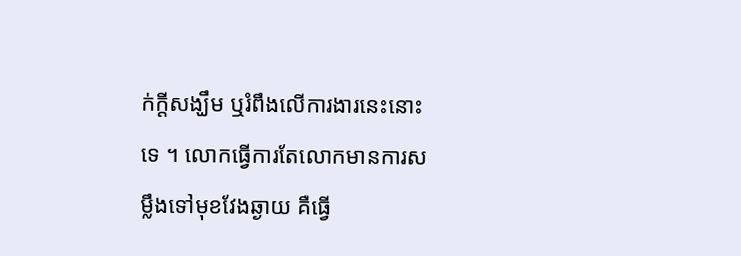ក់ក្តីសង្ឃឹម ឬរំពឹងលើការងារនេះនោះទេ ។ លោកធ្វើការតែលោកមានការសម្លឹងទៅមុខវែងឆ្ងាយ គឺធ្វើ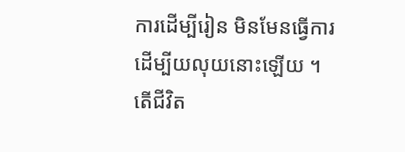ការដើម្បីរៀន មិនមែនធ្វើការដើម្បីយលុយនោះឡើយ ។
តើជីវិត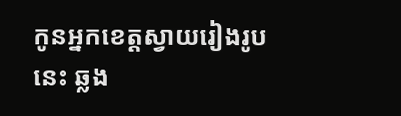កូនអ្នកខេត្តស្វាយរៀងរូបនេះ ឆ្លង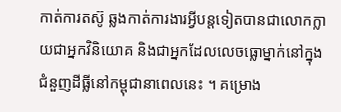កាត់ការតស៊ូ ឆ្លងកាត់ការងារអ្វីបន្តទៀតបានជាលោកក្លាយជាអ្នកវិនិយោគ និងជាអ្នកដែលលេចធ្លោម្នាក់នៅក្នុងជំនួញដីធ្លីនៅកម្ពុជានាពេលនេះ ។ គម្រោង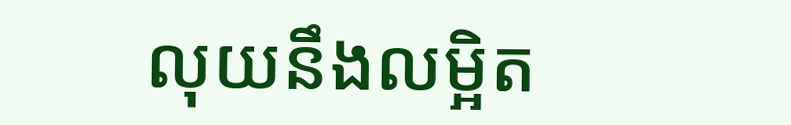លុយនឹងលម្អិត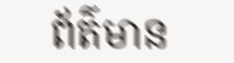ព័ត៌មាន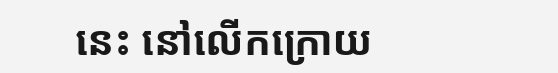នេះ នៅលើកក្រោយ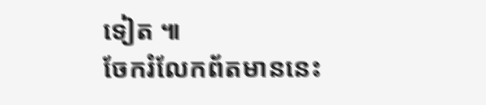ទៀត ៕
ចែករំលែកព័តមាននេះ